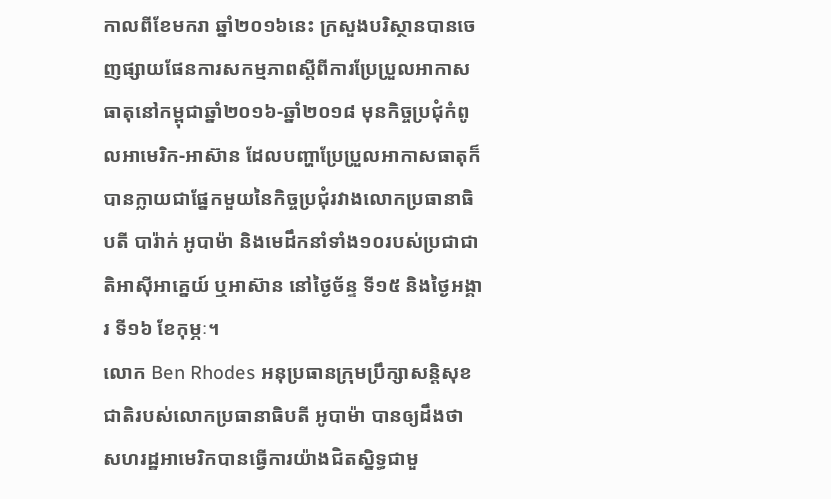កាលពីខែមករា ឆ្នាំ២០១៦នេះ ក្រសួងបរិស្ថានបានចេញផ្សាយផែនការសកម្មភាពស្តីពីការប្រែប្រួលអាកាសធាតុនៅកម្ពុជាឆ្នាំ២០១៦-ឆ្នាំ២០១៨ មុនកិច្ចប្រជុំកំពូលអាមេរិក-អាស៊ាន ដែលបញ្ហាប្រែប្រួលអាកាសធាតុក៏បានក្លាយជាផ្នែកមួយនៃកិច្ចប្រជុំរវាងលោកប្រធានាធិបតី បារ៉ាក់ អូបាម៉ា និងមេដឹកនាំទាំង១០របស់ប្រជាជាតិអាស៊ីអាគ្នេយ៍ ឬអាស៊ាន នៅថ្ងៃច័ន្ទ ទី១៥ និងថ្ងៃអង្គារ ទី១៦ ខែកុម្ភៈ។
លោក Ben Rhodes អនុប្រធានក្រុមប្រឹក្សាសន្តិសុខជាតិរបស់លោកប្រធានាធិបតី អូបាម៉ា បានឲ្យដឹងថា សហរដ្ឋអាមេរិកបានធ្វើការយ៉ាងជិតស្និទ្ធជាមួ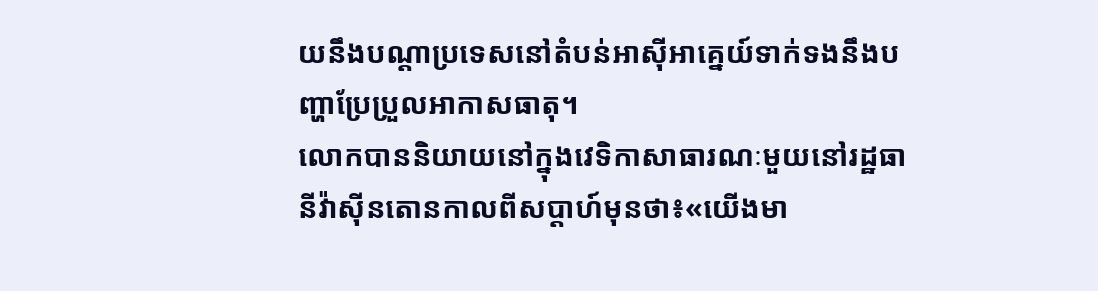យនឹងបណ្តាប្រទេសនៅតំបន់អាស៊ីអាគ្នេយ៍ទាក់ទងនឹងបញ្ហាប្រែប្រួលអាកាសធាតុ។
លោកបាននិយាយនៅក្នុងវេទិកាសាធារណៈមួយនៅរដ្ឋធានីវ៉ាស៊ីនតោនកាលពីសប្តាហ៍មុនថា៖«យើងមា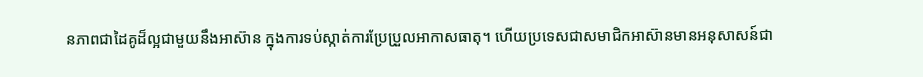នភាពជាដៃគូដ៏ល្អជាមួយនឹងអាស៊ាន ក្នុងការទប់ស្កាត់ការប្រែប្រួលអាកាសធាតុ។ ហើយប្រទេសជាសមាជិកអាស៊ានមានអនុសាសន៍ជា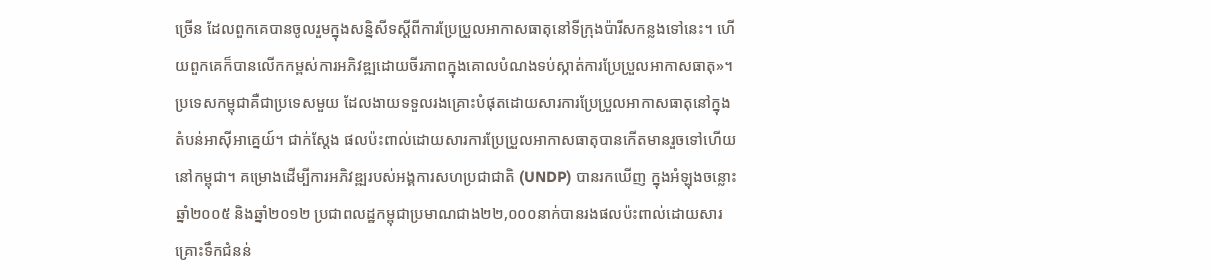ច្រើន ដែលពួកគេបានចូលរួមក្នុងសន្និសីទស្តីពីការប្រែប្រួលអាកាសធាតុនៅទីក្រុងប៉ារីសកន្លងទៅនេះ។ ហើយពួកគេក៏បានលើកកម្ពស់ការអភិវឌ្ឍដោយចីរភាពក្នុងគោលបំណងទប់ស្កាត់ការប្រែប្រួលអាកាសធាតុ»។
ប្រទេសកម្ពុជាគឺជាប្រទេសមួយ ដែលងាយទទួលរងគ្រោះបំផុតដោយសារការប្រែប្រួលអាកាសធាតុនៅក្នុងតំបន់អាស៊ីអាគ្នេយ៍។ ជាក់ស្តែង ផលប៉ះពាល់ដោយសារការប្រែប្រួលអាកាសធាតុបានកើតមានរួចទៅហើយនៅកម្ពុជា។ គម្រោងដើម្បីការអភិវឌ្ឍរបស់អង្គការសហប្រជាជាតិ (UNDP) បានរកឃើញ ក្នុងអំឡុងចន្លោះឆ្នាំ២០០៥ និងឆ្នាំ២០១២ ប្រជាពលដ្ឋកម្ពុជាប្រមាណជាង២២,០០០នាក់បានរងផលប៉ះពាល់ដោយសារគ្រោះទឹកជំនន់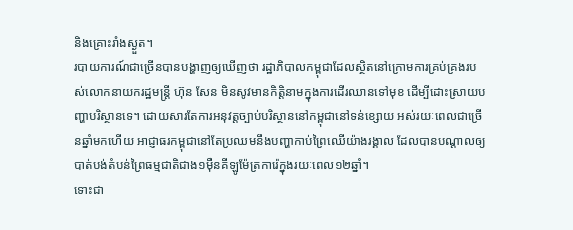និងគ្រោះរាំងស្ងួត។
របាយការណ៍ជាច្រើនបានបង្ហាញឲ្យឃើញថា រដ្ឋាភិបាលកម្ពុជាដែលស្ថិតនៅក្រោមការគ្រប់គ្រងរបស់លោកនាយករដ្ឋមន្ត្រី ហ៊ុន សែន មិនសូវមានកិត្តិនាមក្នុងការដើរឈានទៅមុខ ដើម្បីដោះស្រាយបញ្ហាបរិស្ថានទេ។ ដោយសារតែការអនុវត្តច្បាប់បរិស្ថាននៅកម្ពុជានៅទន់ខ្សោយ អស់រយៈពេលជាច្រើនឆ្នាំមកហើយ អាជ្ញាធរកម្ពុជានៅតែប្រឈមនឹងបញ្ហាកាប់ព្រៃឈើយ៉ាងរង្គាល ដែលបានបណ្តាលឲ្យបាត់បង់តំបន់ព្រៃធម្មជាតិជាង១ម៉ឺនគីឡូម៉ែត្រការ៉េក្នុងរយៈពេល១២ឆ្នាំ។
ទោះជា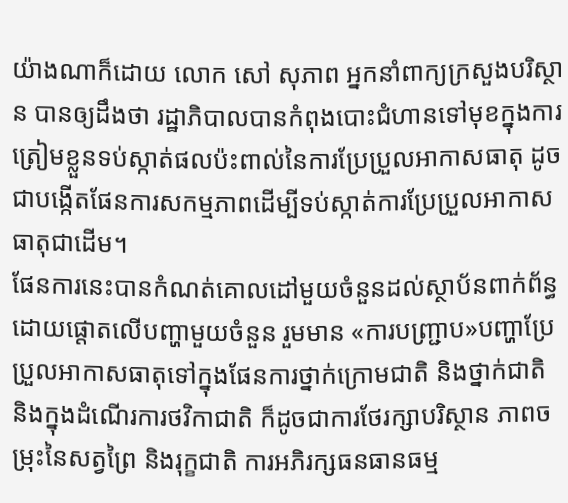យ៉ាងណាក៏ដោយ លោក សៅ សុភាព អ្នកនាំពាក្យក្រសួងបរិស្ថាន បានឲ្យដឹងថា រដ្ឋាភិបាលបានកំពុងបោះជំហានទៅមុខក្នុងការត្រៀមខ្លួនទប់ស្កាត់ផលប៉ះពាល់នៃការប្រែប្រួលអាកាសធាតុ ដូចជាបង្កើតផែនការសកម្មភាពដើម្បីទប់ស្កាត់ការប្រែប្រួលអាកាសធាតុជាដើម។
ផែនការនេះបានកំណត់គោលដៅមួយចំនួនដល់ស្ថាប័នពាក់ព័ន្ធ ដោយផ្តោតលើបញ្ហាមួយចំនួន រួមមាន «ការបញ្ជ្រាប»បញ្ហាប្រែប្រួលអាកាសធាតុទៅក្នុងផែនការថ្នាក់ក្រោមជាតិ និងថ្នាក់ជាតិ និងក្នុងដំណើរការថវិកាជាតិ ក៏ដូចជាការថែរក្សាបរិស្ថាន ភាពចម្រុះនៃសត្វព្រៃ និងរុក្ខជាតិ ការអភិរក្សធនធានធម្ម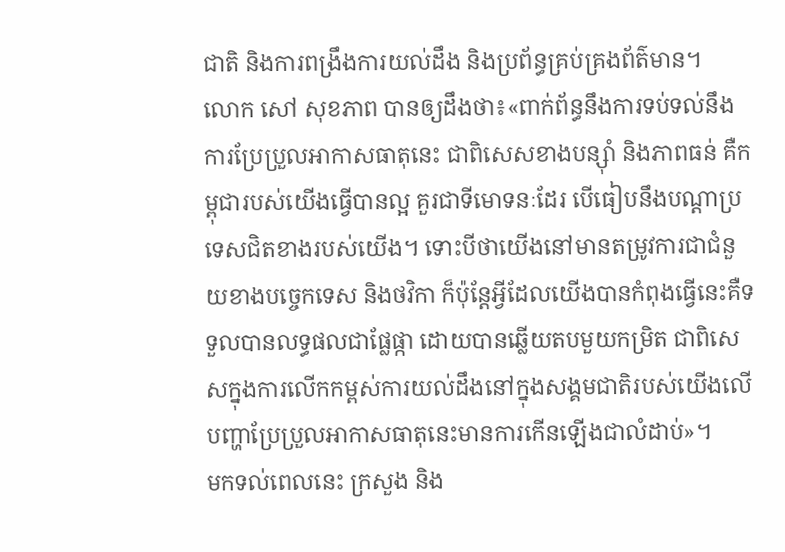ជាតិ និងការពង្រឹងការយល់ដឹង និងប្រព័ន្ធគ្រប់គ្រងព័ត៌មាន។
លោក សៅ សុខភាព បានឲ្យដឹងថា៖«ពាក់ព័ន្ធនឹងការទប់ទល់នឹងការប្រែប្រួលអាកាសធាតុនេះ ជាពិសេសខាងបន្សុំា និងភាពធន់ គឺកម្ពុជារបស់យើងធ្វើបានល្អ គួរជាទីមោទនៈដែរ បើធៀបនឹងបណ្តាប្រទេសជិតខាងរបស់យើង។ ទោះបីថាយើងនៅមានតម្រូវការជាជំនួយខាងបច្ចេកទេស និងថវិកា ក៏ប៉ុន្តែអ្វីដែលយើងបានកំពុងធ្វើនេះគឺទទួលបានលទ្ធផលជាផ្លែផ្កា ដោយបានឆ្លើយតបមួយកម្រិត ជាពិសេសក្នុងការលើកកម្ពស់ការយល់ដឹងនៅក្នុងសង្គមជាតិរបស់យើងលើបញ្ហាប្រែប្រួលអាកាសធាតុនេះមានការកើនឡើងជាលំដាប់»។
មកទល់ពេលនេះ ក្រសួង និង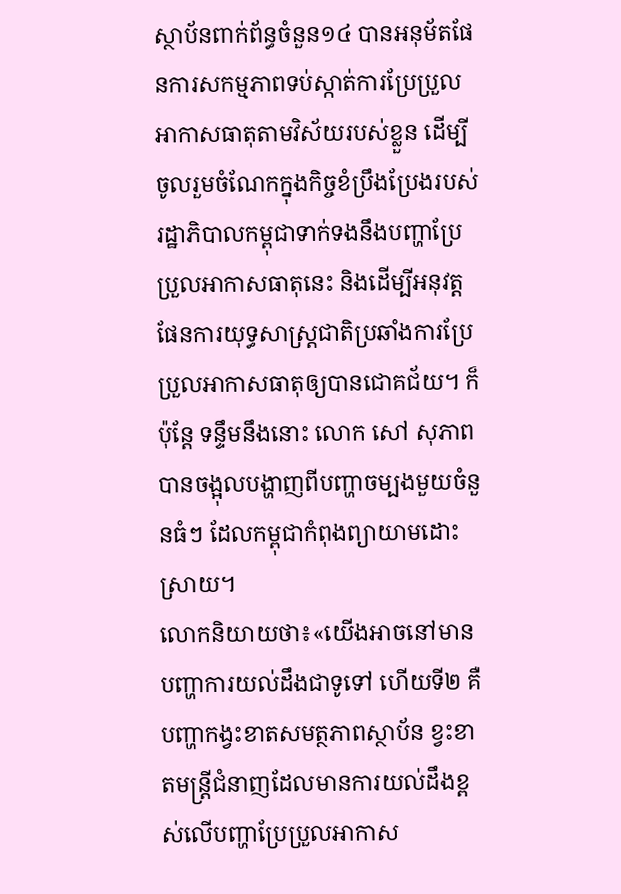ស្ថាប័នពាក់ព័ន្ធចំនួន១៤ បានអនុម័តផែនការសកម្មភាពទប់ស្កាត់ការប្រែប្រួលអាកាសធាតុតាមវិស័យរបស់ខ្លួន ដើម្បីចូលរួមចំណែកក្នុងកិច្ចខំប្រឹងប្រែងរបស់រដ្ឋាភិបាលកម្ពុជាទាក់ទងនឹងបញ្ហាប្រែប្រួលអាកាសធាតុនេះ និងដើម្បីអនុវត្តផែនការយុទ្ធសាស្ត្រជាតិប្រឆាំងការប្រែប្រួលអាកាសធាតុឲ្យបានជោគជ័យ។ ក៏ប៉ុន្តែ ទន្ទឹមនឹងនោះ លោក សៅ សុភាព បានចង្អុលបង្ហាញពីបញ្ហាចម្បងមួយចំនួនធំៗ ដែលកម្ពុជាកំពុងព្យាយាមដោះស្រាយ។
លោកនិយាយថា៖«យើងអាចនៅមានបញ្ហាការយល់ដឹងជាទូទៅ ហើយទី២ គឺបញ្ហាកង្វះខាតសមត្ថភាពស្ថាប័ន ខ្វះខាតមន្ត្រីជំនាញដែលមានការយល់ដឹងខ្ពស់លើបញ្ហាប្រែប្រួលអាកាស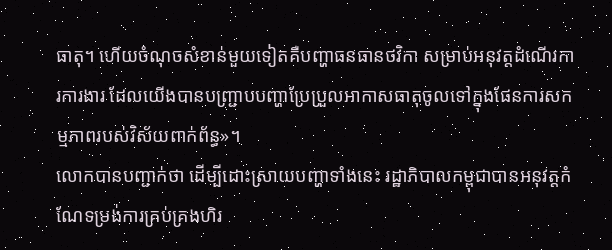ធាតុ។ ហើយចំណុចសំខាន់មួយទៀតគឺបញ្ហាធនធានថវិកា សម្រាប់អនុវត្តដំណើរការការងារ ដែលយើងបានបញ្ជ្រាបបញ្ហាប្រែប្រួលអាកាសធាតុចូលទៅក្នុងផែនការសកម្មភាពរបស់វិស័យពាក់ព័ន្ធ»។
លោកបានបញ្ជាក់ថា ដើម្បីដោះស្រាយបញ្ហាទាំងនេះ រដ្ឋាភិបាលកម្ពុជាបានអនុវត្តកំណែទម្រង់ការគ្រប់គ្រងហិរ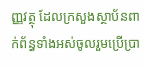ញ្ញវត្ថុ ដែលក្រសួងស្ថាប័នពាក់ព័ន្ធទាំងអស់ចូលរួមប្រើប្រា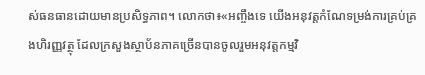ស់ធនធានដោយមានប្រសិទ្ធភាព។ លោកថា៖«អញ្ចឹងទេ យើងអនុវត្តកំណែទម្រង់ការគ្រប់គ្រងហិរញ្ញវត្ថុ ដែលក្រសួងស្ថាប័នភាគច្រើនបានចូលរួមអនុវត្តកម្មវិ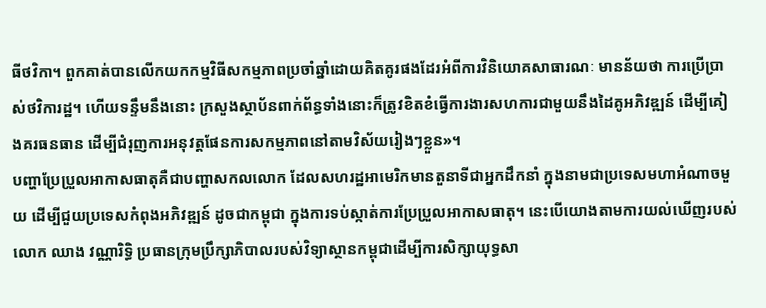ធីថវិកា។ ពួកគាត់បានលើកយកកម្មវិធីសកម្មភាពប្រចាំឆ្នាំដោយគិតគូរផងដែរអំពីការវិនិយោគសាធារណៈ មានន័យថា ការប្រើប្រាស់ថវិការដ្ឋ។ ហើយទន្ទឹមនឹងនោះ ក្រសួងស្ថាប័នពាក់ព័ន្ធទាំងនោះក៏ត្រូវខិតខំធ្វើការងារសហការជាមួយនឹងដៃគូអភិវឌ្ឍន៍ ដើម្បីគៀងគរធនធាន ដើម្បីជំរុញការអនុវត្តផែនការសកម្មភាពនៅតាមវិស័យរៀងៗខ្លួន»។
បញ្ហាប្រែប្រួលអាកាសធាតុគឺជាបញ្ហាសកលលោក ដែលសហរដ្ឋអាមេរិកមានតួនាទីជាអ្នកដឹកនាំ ក្នុងនាមជាប្រទេសមហាអំណាចមួយ ដើម្បីជួយប្រទេសកំពុងអភិវឌ្ឍន៍ ដូចជាកម្ពុជា ក្នុងការទប់ស្កាត់ការប្រែប្រួលអាកាសធាតុ។ នេះបើយោងតាមការយល់ឃើញរបស់ លោក ឈាង វណ្ណារិទ្ធិ ប្រធានក្រុមប្រឹក្សាភិបាលរបស់វិទ្យាស្ថានកម្ពុជាដើម្បីការសិក្សាយុទ្ធសា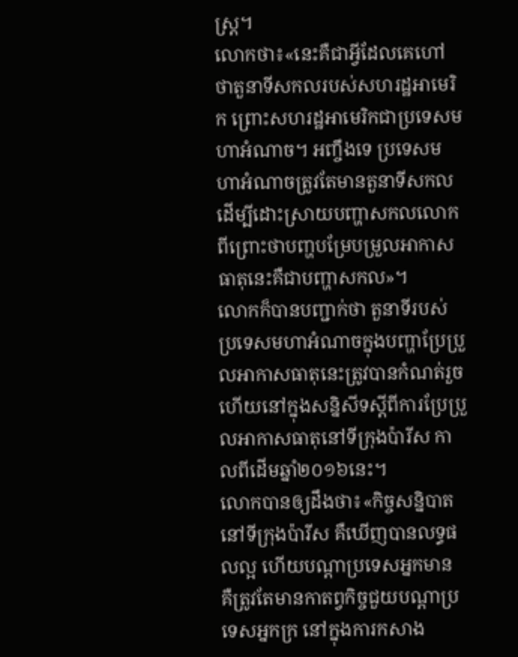ស្ត្រ។
លោកថា៖«នេះគឺជាអ្វីដែលគេហៅថាតួនាទីសកលរបស់សហរដ្ឋអាមេរិក ព្រោះសហរដ្ឋអាមេរិកជាប្រទេសមហាអំណាច។ អញ្ចឹងទេ ប្រទេសមហាអំណាចត្រូវតែមានតួនាទីសកល ដើម្បីដោះស្រាយបញ្ហាសកលលោក ពីព្រោះថាបញ្ហបម្រែបម្រួលអាកាសធាតុនេះគឺជាបញ្ហាសកល»។
លោកក៏បានបញ្ជាក់ថា តួនាទីរបស់ប្រទេសមហាអំណាចក្នុងបញ្ហាប្រែប្រួលអាកាសធាតុនេះត្រូវបានកំណត់រួចហើយនៅក្នុងសន្និសីទស្តីពីការប្រែប្រួលអាកាសធាតុនៅទីក្រុងប៉ារីស កាលពីដើមឆ្នាំ២០១៦នេះ។
លោកបានឲ្យដឹងថា៖«កិច្ចសន្និបាតនៅទីក្រុងប៉ារីស គឺឃើញបានលទ្ធផលល្អ ហើយបណ្តាប្រទេសអ្នកមាន គឺត្រូវតែមានកាតព្វកិច្ចជួយបណ្តាប្រទេសអ្នកក្រ នៅក្នុងការកសាង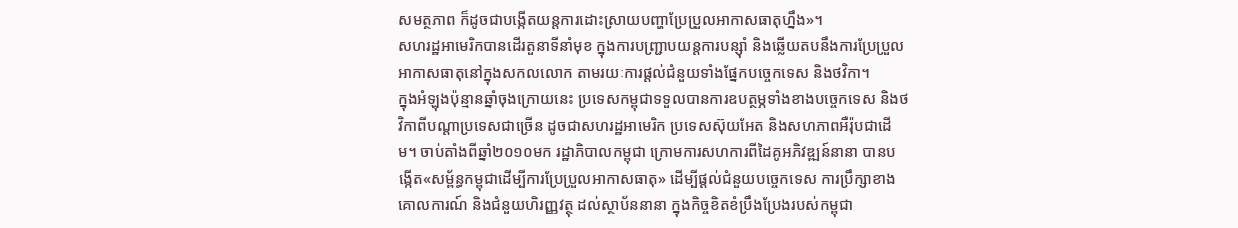សមត្ថភាព ក៏ដូចជាបង្កើតយន្តការដោះស្រាយបញ្ហាប្រែប្រួលអាកាសធាតុហ្នឹង»។
សហរដ្ឋអាមេរិកបានដើរតួនាទីនាំមុខ ក្នុងការបញ្ជ្រាបយន្តការបន្សុំា និងឆ្លើយតបនឹងការប្រែប្រួលអាកាសធាតុនៅក្នុងសកលលោក តាមរយៈការផ្តល់ជំនួយទាំងផ្នែកបច្ចេកទេស និងថវិកា។
ក្នុងអំឡុងប៉ុន្មានឆ្នាំចុងក្រោយនេះ ប្រទេសកម្ពុជាទទួលបានការឧបត្ថម្ភទាំងខាងបច្ចេកទេស និងថវិកាពីបណ្តាប្រទេសជាច្រើន ដូចជាសហរដ្ឋអាមេរិក ប្រទេសស៊ុយអែត និងសហភាពអឺរ៉ុបជាដើម។ ចាប់តាំងពីឆ្នាំ២០១០មក រដ្ឋាភិបាលកម្ពុជា ក្រោមការសហការពីដៃគូអភិវឌ្ឍន៍នានា បានបង្កើត«សម្ព័ន្ធកម្ពុជាដើម្បីការប្រែប្រួលអាកាសធាតុ» ដើម្បីផ្តល់ជំនួយបច្ចេកទេស ការប្រឹក្សាខាងគោលការណ៍ និងជំនួយហិរញ្ញវត្ថុ ដល់ស្ថាប័ននានា ក្នុងកិច្ចខិតខំប្រឹងប្រែងរបស់កម្ពុជា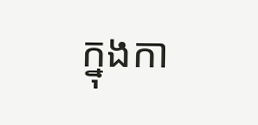ក្នុងកា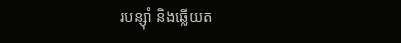របន្សុំា និងឆ្លើយត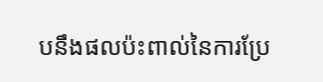បនឹងផលប៉ះពាល់នៃការប្រែ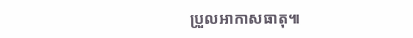ប្រួលអាកាសធាតុ៕